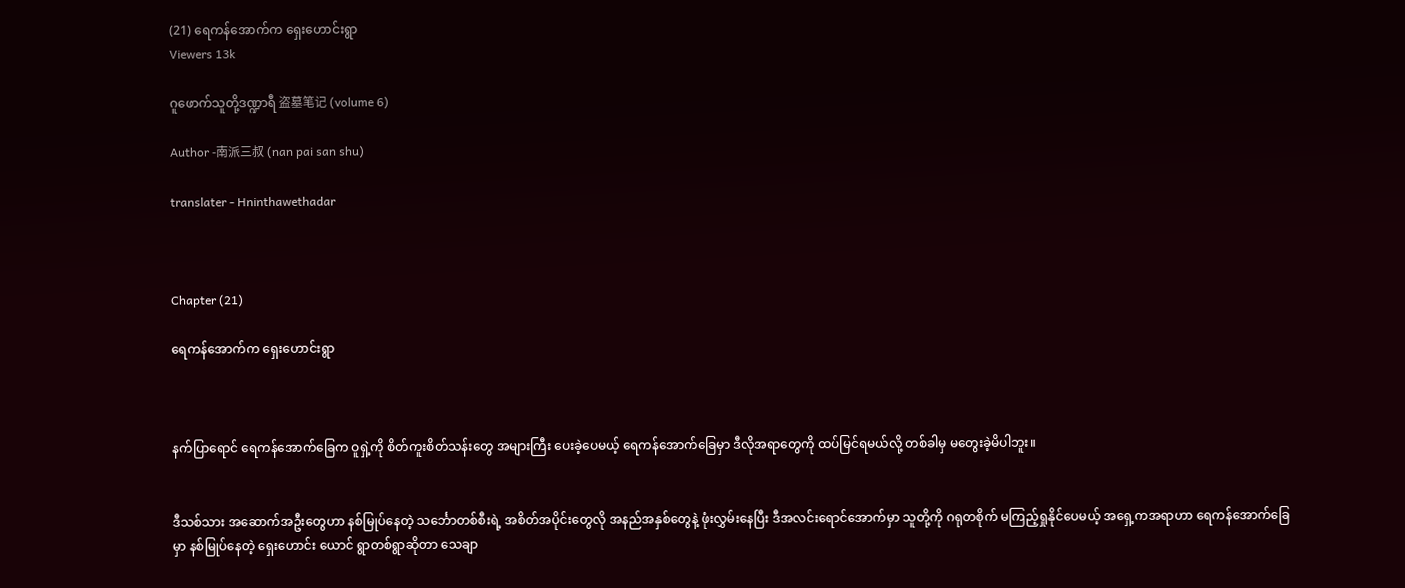(21) ရေကန်အောက်က ရှေးဟောင်းရွာ
Viewers 13k

ဂူဖောက်သူတို့ဒဏ္ဍာရီ 盗墓笔记 (volume 6)

Author -南派三叔 (nan pai san shu)

translater - Hninthawethadar



Chapter (21)

ရေကန်အောက်က ရှေးဟောင်းရွာ



နက်ပြာရောင် ရေကန်အောက်ခြေက ဝူရှဲ့ကို စိတ်ကူးစိတ်သန်းတွေ အများကြီး ပေးခဲ့ပေမယ့် ရေကန်အောက်ခြေမှာ ဒီလိုအရာတွေကို ထပ်မြင်ရမယ်လို့ တစ်ခါမှ မတွေးခဲ့မိပါဘူး။


ဒီသစ်သား အဆောက်အဦးတွေဟာ နစ်မြုပ်နေတဲ့ သင်္ဘောတစ်စီးရဲ့ အစိတ်အပိုင်းတွေလို အနည်အနှစ်တွေနဲ့ ဖုံးလွှမ်းနေပြီး ဒီအလင်းရောင်အောက်မှာ သူတို့ကို ဂရုတစိုက် မကြည့်ရှုနိုင်ပေမယ့် အရှေ့ကအရာဟာ ရေကန်အောက်ခြေမှာ နစ်မြုပ်နေတဲ့ ရှေးဟောင်း ယောင် ရွာတစ်ရွာဆိုတာ သေချာ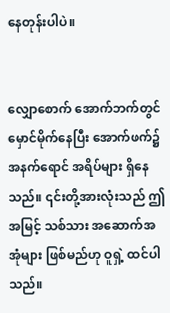နေတုန်းပါပဲ။


လျှောစောက် အောက်ဘက်တွင် မှောင်မိုက်နေပြီး အောက်ဖက်၌ အနက်ရောင် အရိပ်များ ရှိနေသည်။ ၎င်းတို့အားလုံးသည် ဤအမြင့် သစ်သား အဆောက်အအုံများ ဖြစ်မည်ဟု ဝူရှဲ့ ထင်ပါသည်။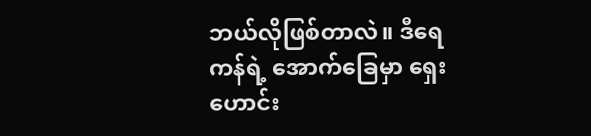ဘယ်လိုဖြစ်တာလဲ။ ဒီရေကန်ရဲ့ အောက်ခြေမှာ ရှေးဟောင်း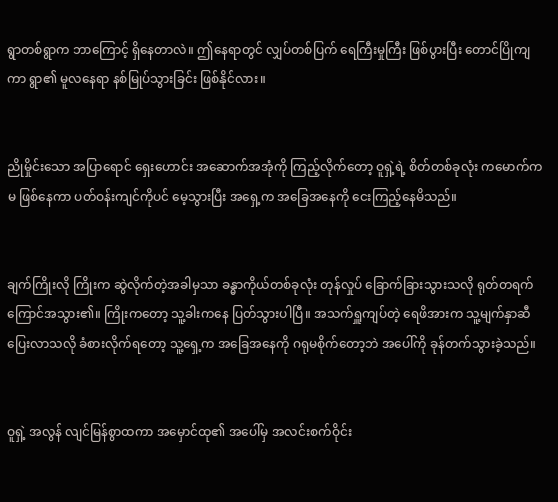ရွာတစ်ရွာက ဘာကြောင့် ရှိနေတာလဲ။ ဤနေရာတွင် လျှပ်တစ်ပြက် ရေကြီးမှုကြီး ဖြစ်ပွားပြီး တောင်ပြိုကျကာ ရွာ၏ မူလနေရာ နစ်မြုပ်သွားခြင်း ဖြစ်နိုင်လား။


ညိုမှိုင်းသော အပြာရောင် ရှေးဟောင်း အဆောက်အအုံကို ကြည့်လိုက်တော့ ဝူရှဲ့ရဲ့ စိတ်တစ်ခုလုံး ကမောက်ကမ ဖြစ်နေကာ ပတ်ဝန်းကျင်ကိုပင် မေ့သွားပြီး အရှေ့က အခြေအနေကို ငေးကြည့်နေမိသည်။


ချက်ကြိုးလို ကြိုးက ဆွဲလိုက်တဲ့အခါမှသာ ခန္ဓာကိုယ်တစ်ခုလုံး တုန်လှုပ် ခြောက်ခြားသွားသလို ရုတ်တရက် ကြောင်အသွား၏။ ကြိုးကတော့ သူ့ခါးကနေ ပြတ်သွားပါပြီ။ အသက်ရှူကျပ်တဲ့ ရေဖိအားက သူ့မျက်နှာဆီ ပြေးလာသလို ခံစားလိုက်ရတော့ သူ့ရှေ့က အခြေအနေကို ဂရုမစိုက်တော့ဘဲ အပေါ်ကို ခုန်တက်သွားခဲ့သည်။


ဝူရှဲ့ အလွန် လျင်မြန်စွာထကာ အမှောင်ထု၏ အပေါ်မှ အလင်းစက်ဝိုင်း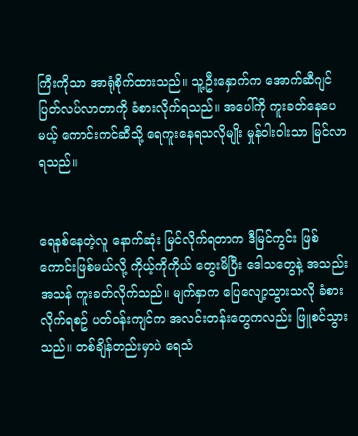ကြီးကိုသာ အာရုံစိုက်ထားသည်။ သူ့ဦးနှောက်က အောက်ဆီဂျင် ပြတ်လပ်လာတာကို ခံစားလိုက်ရသည်။ အပေါ်ကို ကူးခတ်နေပေမယ့် ကောင်းကင်ဆီသို့ ရေကူးနေရသလိုမျိုး မှုန်ဝါးဝါးသာ မြင်လာရသည်။


ရေနစ်နေတဲ့လူ နောက်ဆုံး မြင်လိုက်ရတာက ဒီမြင်ကွင်း ဖြစ်ကောင်းဖြစ်မယ်လို့ ကိုယ့်ကိုကိုယ် တွေးမိပြီး ဒေါသတွေနဲ့ အသည်းအသန် ကူးခတ်လိုက်သည်။ မျက်နှာက ပြေလျော့သွားသလို ခံစားလိုက်ရစဥ် ပတ်ဝန်းကျင်က အလင်းတန်းတွေကလည်း ဖြူစင်သွားသည်။ တစ်ချိန်တည်းမှာပဲ ရေသံ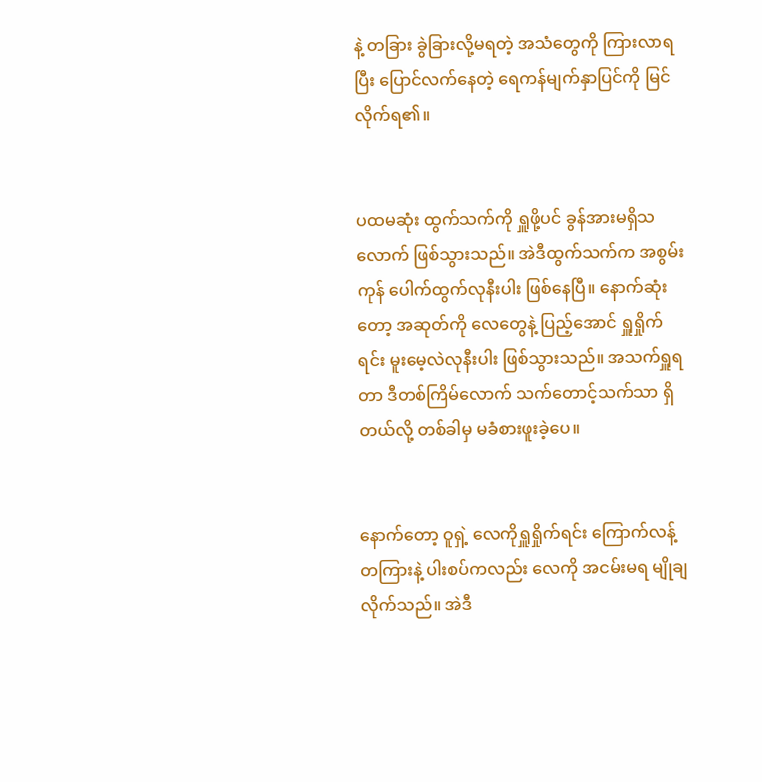နဲ့ တခြား ခွဲခြားလို့မရတဲ့ အသံတွေကို ကြားလာရပြီး ပြောင်လက်နေတဲ့ ရေကန်မျက်နှာပြင်ကို မြင်လိုက်ရ၏။


ပထမဆုံး ထွက်သက်ကို ရှူဖို့ပင် ခွန်အားမရှိသလောက် ဖြစ်သွားသည်။ အဲဒီထွက်သက်က အစွမ်းကုန် ပေါက်ထွက်လုနီးပါး ဖြစ်နေပြီ။ နောက်ဆုံးတော့ အဆုတ်ကို လေတွေနဲ့ ပြည့်အောင် ရှူရှိုက်ရင်း မူးမေ့လဲလုနီးပါး ဖြစ်သွားသည်။ အသက်ရှူရတာ ဒီတစ်ကြိမ်လောက် သက်တောင့်သက်သာ ရှိတယ်လို့ တစ်ခါမှ မခံစားဖူးခဲ့ပေ။


နောက်တော့ ဝူရှဲ့ လေကိုရှူရှိုက်ရင်း ကြောက်လန့်တကြားနဲ့ ပါးစပ်ကလည်း လေကို အငမ်းမရ မျိုချလိုက်သည်။ အဲဒီ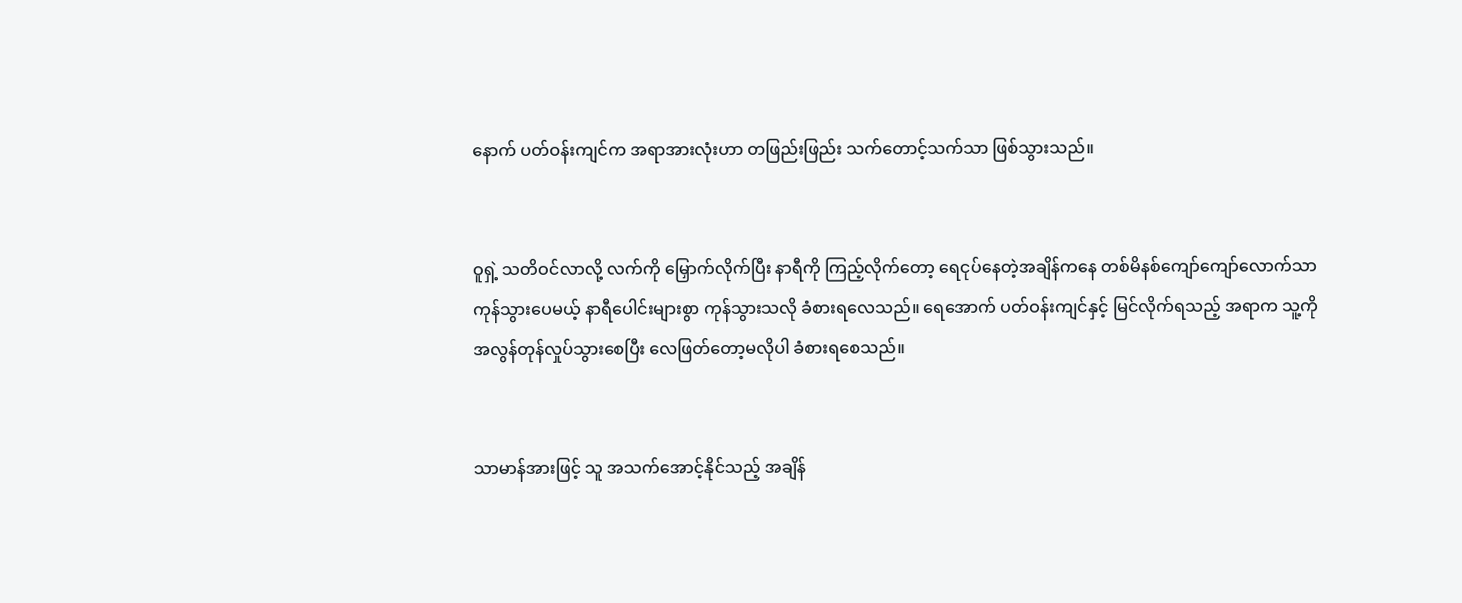နောက် ပတ်ဝန်းကျင်က အရာအားလုံးဟာ တဖြည်းဖြည်း သက်တောင့်သက်သာ ဖြစ်သွားသည်။


ဝူရှဲ့ သတိဝင်လာလို့ လက်ကို မြှောက်လိုက်ပြီး နာရီကို ကြည့်လိုက်တော့ ရေငုပ်နေတဲ့အချိန်ကနေ တစ်မိနစ်ကျော်ကျော်လောက်သာ ကုန်သွားပေမယ့် နာရီပေါင်းများစွာ ကုန်သွားသလို ခံစားရလေသည်။ ရေအောက် ပတ်ဝန်းကျင်နှင့် မြင်လိုက်ရသည့် အရာက သူ့ကို အလွန်တုန်လှုပ်သွားစေပြီး လေဖြတ်တော့မလိုပါ ခံစားရစေသည်။


သာမာန်အားဖြင့် သူ အသက်အောင့်နိုင်သည့် အချိန်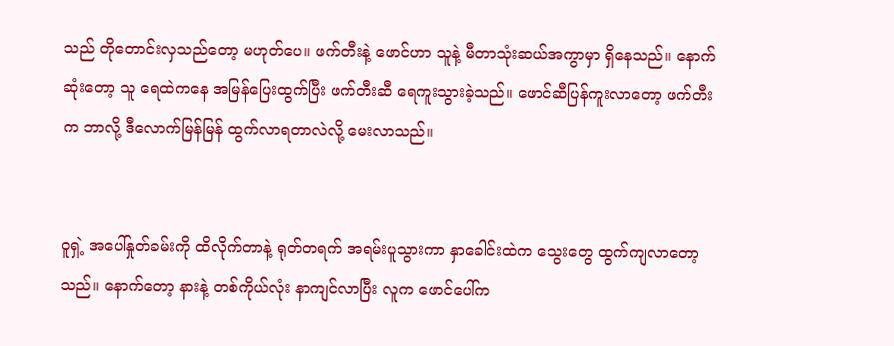သည် တိုတောင်းလှသည်တော့ မဟုတ်ပေ။ ဖက်တီးနဲ့ ဖောင်ဟာ သူနဲ့ မီတာသုံးဆယ်အကွာမှာ ရှိနေသည်။ နောက်ဆုံးတော့ သူ ရေထဲကနေ အမြန်ပြေးထွက်ပြီး ဖက်တီးဆီ ရေကူးသွားခဲ့သည်။ ဖောင်ဆီပြန်ကူးလာတော့ ဖက်တီးက ဘာလို့ ဒီလောက်မြန်မြန် ထွက်လာရတာလဲလို့ မေးလာသည်။


ဝူရှဲ့ အပေါ်နှုတ်ခမ်းကို ထိလိုက်တာနဲ့ ရုတ်တရက် အရမ်းပူသွားကာ နှာခေါင်းထဲက သွေးတွေ ထွက်ကျလာတော့သည်။ နောက်တော့ နားနဲ့ တစ်ကိုယ်လုံး နာကျင်လာပြီး လူက ဖောင်ပေါ်က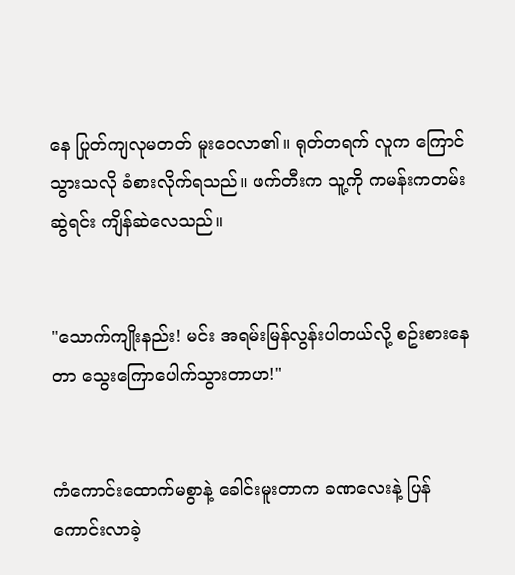နေ ပြုတ်ကျလုမတတ် မူးဝေလာ၏။ ရုတ်တရက် လူက ကြောင်သွားသလို ခံစားလိုက်ရသည်။ ဖက်တီးက သူ့ကို ကမန်းကတမ်း ဆွဲရင်း ကျိန်ဆဲလေသည်။


"သောက်ကျိုးနည်း! မင်း အရမ်းမြန်လွန်းပါတယ်လို့ စဥ်းစားနေတာ သွေးကြောပေါက်သွားတာဟ!"


ကံကောင်းထောက်မစွာနဲ့ ခေါင်းမူးတာက ခဏလေးနဲ့ ပြန်ကောင်းလာခဲ့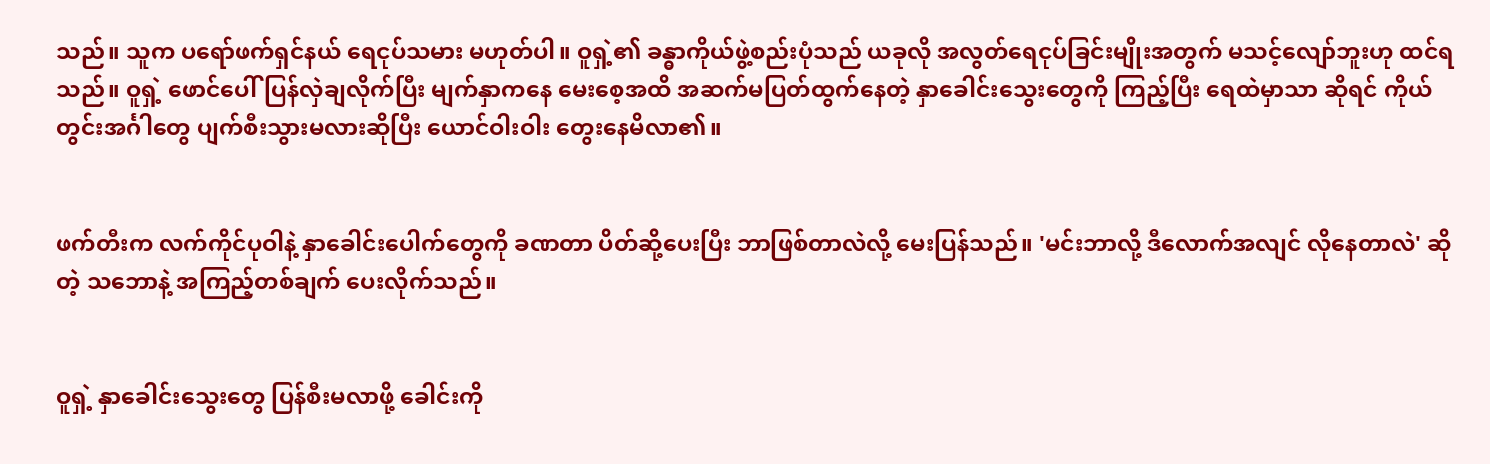သည်။ သူက ပရော်ဖက်ရှင်နယ် ရေငုပ်သမား မဟုတ်ပါ။ ဝူရှဲ့၏ ခန္ဓာကိုယ်ဖွဲ့စည်းပုံသည် ယခုလို အလွတ်ရေငုပ်ခြင်းမျိုးအတွက် မသင့်လျော်ဘူးဟု ထင်ရသည်။ ဝူရှဲ့ ဖောင်ပေါ်ပြန်လှဲချလိုက်ပြီး မျက်နှာကနေ မေးစေ့အထိ အဆက်မပြတ်ထွက်နေတဲ့ နှာခေါင်းသွေးတွေကို ကြည့်ပြီး ရေထဲမှာသာ ဆိုရင် ကိုယ်တွင်းအင်္ဂါတွေ ပျက်စီးသွားမလားဆိုပြီး ယောင်ဝါးဝါး တွေးနေမိလာ၏။


ဖက်တီးက လက်ကိုင်ပုဝါနဲ့ နှာခေါင်းပေါက်တွေကို ခဏတာ ပိတ်ဆို့ပေးပြီး ဘာဖြစ်တာလဲလို့ မေးပြန်သည်။ 'မင်းဘာလို့ ဒီလောက်အလျင် လိုနေတာလဲ' ဆိုတဲ့ သဘောနဲ့ အကြည့်တစ်ချက် ပေးလိုက်သည်။


ဝူရှဲ့ နှာခေါင်းသွေးတွေ ပြန်စီးမလာဖို့ ခေါင်းကို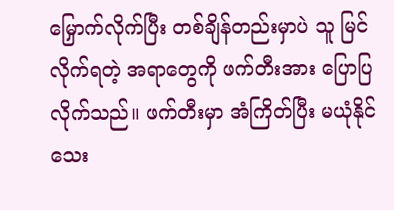မြှောက်လိုက်ပြီး တစ်ချိန်တည်းမှာပဲ သူ မြင်လိုက်ရတဲ့ အရာတွေကို ဖက်တီးအား ပြောပြလိုက်သည်။ ဖက်တီးမှာ အံကြိတ်ပြီး မယုံနိုင်သေး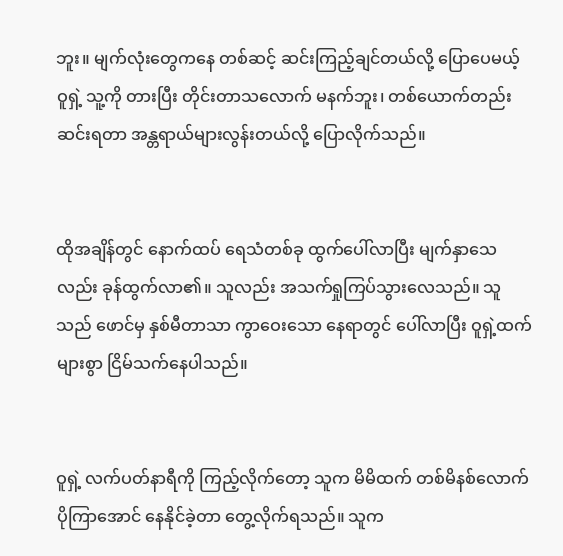ဘူး။ မျက်လုံးတွေကနေ တစ်ဆင့် ဆင်းကြည့်ချင်တယ်လို့ ပြောပေမယ့် ဝူရှဲ့ သူ့ကို တားပြီး တိုင်းတာသလောက် မနက်ဘူး၊ တစ်ယောက်တည်း ဆင်းရတာ အန္တရာယ်များလွန်းတယ်လို့ ပြောလိုက်သည်။


ထိုအချိန်တွင် နောက်ထပ် ရေသံတစ်ခု ထွက်ပေါ်လာပြီး မျက်နှာသေလည်း ခုန်ထွက်လာ၏။ သူလည်း အသက်ရှုကြပ်သွားလေသည်။ သူသည် ဖောင်မှ နှစ်မီတာသာ ကွာဝေးသော နေရာတွင် ပေါ်လာပြီး ဝူရှဲ့ထက် များစွာ ငြိမ်သက်နေပါသည်။


ဝူရှဲ့ လက်ပတ်နာရီကို ကြည့်လိုက်တော့ သူက မိမိထက် တစ်မိနစ်လောက် ပိုကြာအောင် နေနိုင်ခဲ့တာ တွေ့လိုက်ရသည်။ သူက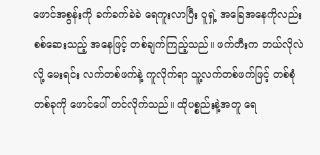ဖောင်အစွန်းကို ခက်ခက်ခဲခဲ ရေကူးလာပြီး ဝူရှဲ့ အခြေအနေကိုလည်း စစ်ဆေးသည့် အနေဖြင့် တစ်ချက်ကြည့်သည်။ ဖက်တီးက ဘယ်လိုလဲလို့ မေးရင်း လက်တစ်ဖက်နဲ့ ကူလိုက်ရာ သူ့လက်တစ်ဖက်ဖြင့် တစ်စုံတစ်ခုကို ဖောင်ပေါ် တင်လိုက်သည်။ ထိုပစ္စည်းနဲ့အတူ ရေ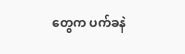တွေက ပက်ခနဲ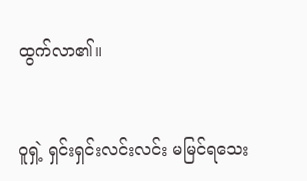ထွက်လာ၏။


ဝူရှဲ့ ရှင်းရှင်းလင်းလင်း မမြင်ရသေး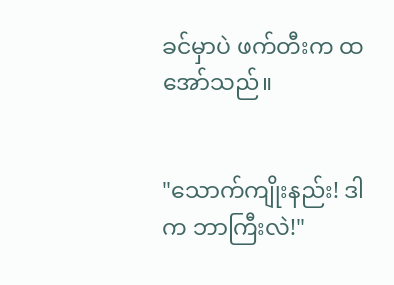ခင်မှာပဲ ဖက်တီးက ထအော်သည်။


"သောက်ကျိုးနည်း! ဒါက ဘာကြီးလဲ!"